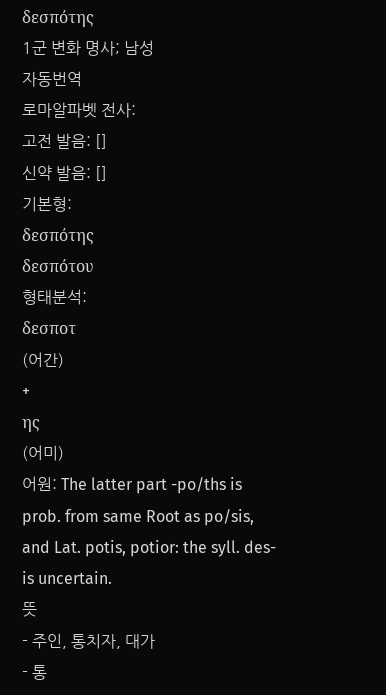δεσπότης
1군 변화 명사; 남성
자동번역
로마알파벳 전사:
고전 발음: []
신약 발음: []
기본형:
δεσπότης
δεσπότου
형태분석:
δεσποτ
(어간)
+
ης
(어미)
어원: The latter part -po/ths is prob. from same Root as po/sis, and Lat. potis, potior: the syll. des- is uncertain.
뜻
- 주인, 통치자, 대가
- 통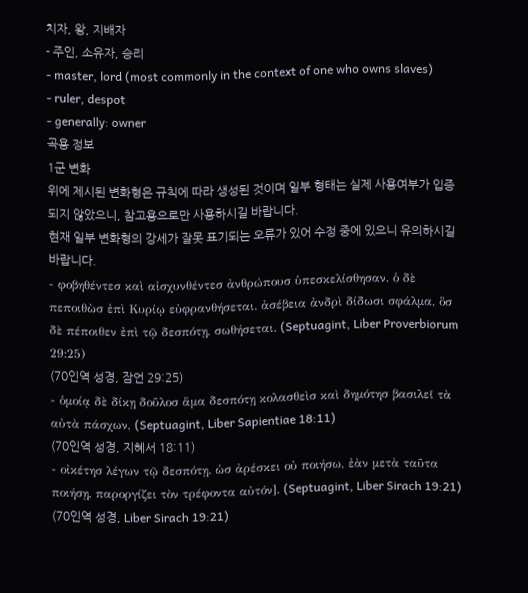치자, 왕, 지배자
- 주인, 소유자, 승리
- master, lord (most commonly in the context of one who owns slaves)
- ruler, despot
- generally: owner
곡용 정보
1군 변화
위에 제시된 변화형은 규칙에 따라 생성된 것이며 일부 형태는 실제 사용여부가 입증되지 않았으니, 참고용으로만 사용하시길 바랍니다.
현재 일부 변화형의 강세가 잘못 표기되는 오류가 있어 수정 중에 있으니 유의하시길 바랍니다.
- φοβηθέντεσ καὶ αἰσχυνθέντεσ ἀνθρώπουσ ὑπεσκελίσθησαν. ὁ δὲ πεποιθὼσ ἐπὶ Κυρίῳ εὐφρανθήσεται. ἀσέβεια ἀνδρὶ δίδωσι σφάλμα, ὃσ δὲ πέποιθεν ἐπὶ τῷ δεσπότῃ, σωθήσεται. (Septuagint, Liber Proverbiorum 29:25)
(70인역 성경, 잠언 29:25)
- ὁμοίᾳ δὲ δίκῃ δοῦλοσ ἅμα δεσπότῃ κολασθεὶσ καὶ δημότησ βασιλεῖ τὰ αὐτὰ πάσχων, (Septuagint, Liber Sapientiae 18:11)
(70인역 성경, 지혜서 18:11)
- οἰκέτησ λέγων τῷ δεσπότῃ. ὡσ ἀρέσκει οὐ ποιήσω, ἐὰν μετὰ ταῦτα ποιήσῃ, παροργίζει τὸν τρέφοντα αὐτόν]. (Septuagint, Liber Sirach 19:21)
(70인역 성경, Liber Sirach 19:21)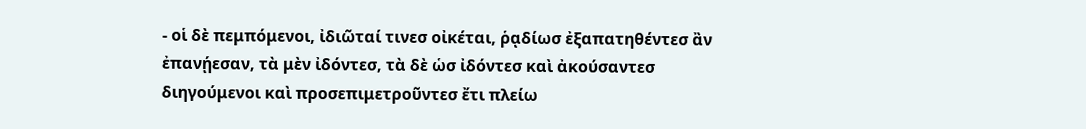- οἱ δὲ πεμπόμενοι, ἰδιῶταί τινεσ οἰκέται, ῥᾳδίωσ ἐξαπατηθέντεσ ἂν ἐπανῄεσαν, τὰ μὲν ἰδόντεσ, τὰ δὲ ὡσ ἰδόντεσ καὶ ἀκούσαντεσ διηγούμενοι καὶ προσεπιμετροῦντεσ ἔτι πλείω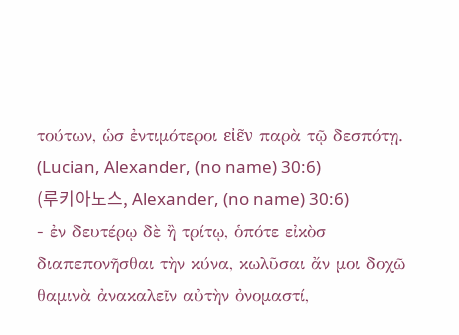τούτων, ὡσ ἐντιμότεροι εἰε͂ν παρὰ τῷ δεσπότῃ. (Lucian, Alexander, (no name) 30:6)
(루키아노스, Alexander, (no name) 30:6)
- ἐν δευτέρῳ δὲ ἢ τρίτῳ, ὁπότε εἰκὸσ διαπεπονῆσθαι τὴν κύνα, κωλῦσαι ἄν μοι δοχῶ θαμινὰ ἀνακαλεῖν αὐτὴν ὀνομαστί,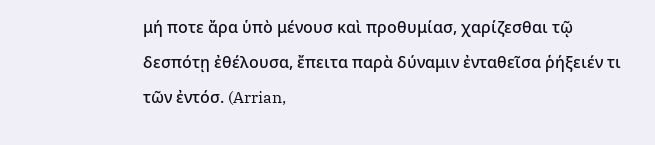μή ποτε ἄρα ὑπὸ μένουσ καὶ προθυμίασ, χαρίζεσθαι τῷ δεσπότῃ ἐθέλουσα, ἔπειτα παρὰ δύναμιν ἐνταθεῖσα ῥήξειέν τι τῶν ἐντόσ. (Arrian,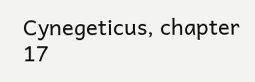Cynegeticus, chapter 17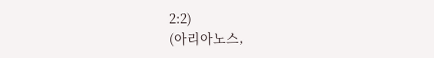2:2)
(아리아노스,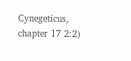Cynegeticus, chapter 17 2:2)